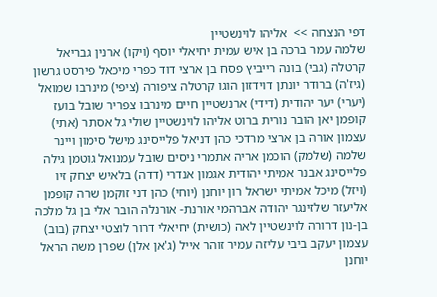דפי הנצחה >>  אליהו לוינשטיין
שלמה עמר ברכה בן איש עמית יחיאלי יוסף (ויקו) ארנין גבריאל קרטלה (גבי) בונה רייביץ פסח בן ארצי דוד כפרי מיכאל פירסט גרשון (גיז'ה) ברודר יונתן דוידזון הוגו קרטלה ציפורה (ציפי) מינרבו שמואל (יערי) יער יהודית (דידי) ארנשטיין חיים מינרבו צפריר שובל בועז קופמן יאן הובר נורית ברוט אליהו לוינשטיין שולי גל אסתר (אתי) עצמון אורה בן ארצי מרדכי כהן דניאל פלייסינג מישל סימון ויינר שלמה (שלמק) הוכמן אריה אתמרי ניסים שובל עמנואל גוטמן גילה פלייסינג אבנר אמיתי יהודית אגמון אנדרי (דדה) בלאיש יצחק זיו (ויזל) מיכל אמיתי ישראל רון יוחנן (יוחי) כהן דני זוקמן שרה קופמן אליעזר שלזינגר יהודה אברהמי אורנת- אורנלה הובר אלי בן גל מלכה בן-נון דרורה לוינשטיין לאה (כושית) יחיאלי דרור לוצטי יצחק (בוב) עצמון יעקב ביבי עליזה עמיר זוהר אייל (ג'אן אלן) שפרן משה הראל יוחנן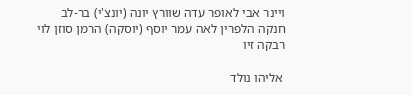ויינר אבי לאופר עדה שוורץ יונה (יונצ'י) בר-לב חנקה הלפרין לאה עמר יוסף (יוסקה) הרמן סוזן לוי רבקה זיו

 אליהו נולד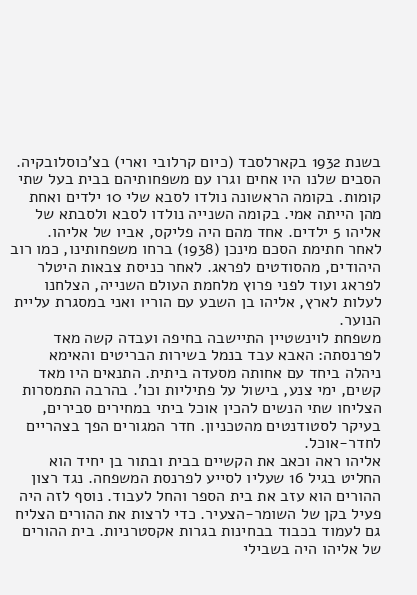בשנת 1932 בקארלסבד (כיום קרלובי וארי) בצ'כוסלובקיה. הסבים שלנו היו אחים וגרו עם משפחותיהם בבית בעל שתי קומות. בקומה הראשונה נולדו לסבא שלי 10 ילדים ואחת מהן הייתה אמי. בקומה השנייה נולדו לסבא ולסבתא של אליהו 5 ילדים. אחד מהם היה פליקס, אביו של אליהו.
לאחר חתימת הסכם מינכן (1938) ברחו משפחותינו, כמו רוב היהודים, מהסודטים לפראג. לאחר כניסת צבאות היטלר לפראג ועוד לפני פרוץ מלחמת העולם השנייה, הצלחנו לעלות לארץ, אליהו בן השבע עם הוריו ואני במסגרת עליית הנוער.
משפחת לוינשטיין התיישבה בחיפה ועבדה קשה מאד לפרנסתה: האבא עבד בנמל בשירות הבריטים והאימא ניהלה ביחד עם אחותה מסעדה ביתית. התנאים היו מאד קשים, ימי צנע, בישול על פתיליות וכו'. בהרבה התמסרות הצליחו שתי הנשים להכין אוכל ביתי במחירים סבירים, בעיקר לסטודנטים מהטכניון. חדר המגורים הפך בצהריים לחדר-אוכל.
אליהו ראה וכאב את הקשיים בבית ובתור בן יחיד הוא החליט בגיל 16 שעליו לסייע לפרנסת המשפחה. נגד רצון ההורים הוא עזב את בית הספר והחל לעבוד. נוסף לזה היה פעיל בקן של השומר-הצעיר. כדי לרצות את ההורים הצליח גם לעמוד בכבוד בבחינות בגרות אקסטרניות. בית ההורים של אליהו היה בשבילי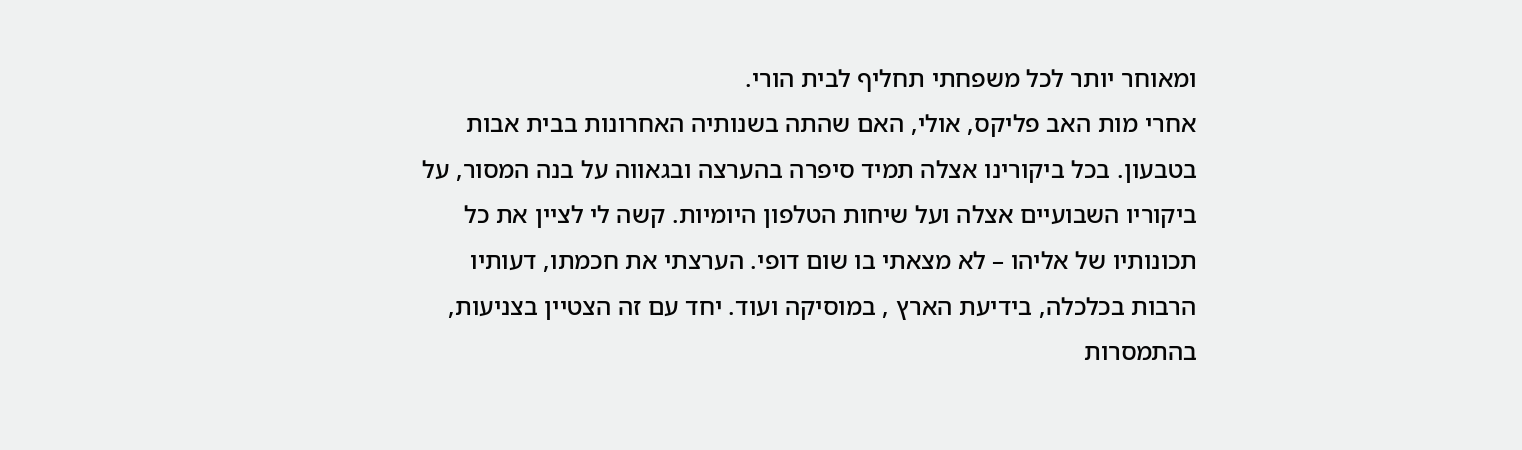ומאוחר יותר לכל משפחתי תחליף לבית הורי.
אחרי מות האב פליקס, אולי, האם שהתה בשנותיה האחרונות בבית אבות בטבעון. בכל ביקורינו אצלה תמיד סיפרה בהערצה ובגאווה על בנה המסור, על ביקוריו השבועיים אצלה ועל שיחות הטלפון היומיות. קשה לי לציין את כל תכונותיו של אליהו – לא מצאתי בו שום דופי. הערצתי את חכמתו, דעותיו הרבות בכלכלה, בידיעת הארץ , במוסיקה ועוד. יחד עם זה הצטיין בצניעות, בהתמסרות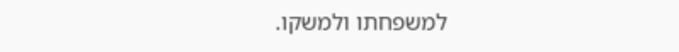למשפחתו ולמשקו.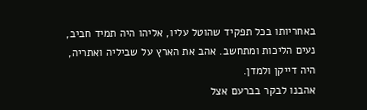באחריותו בכל תפקיד שהוטל עליו, אליהו היה תמיד חביב, נעים הליכות ומתחשב. אהב את הארץ על שביליה ואתריה, היה דייקן ולמדן.
אהבנו לבקר בברעם אצל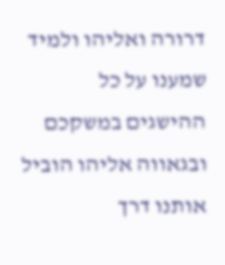דרורה ואליהו ולמיד שמענו על כל ההישגים במשקכם ובגאווה אליהו הוביל אותנו דרך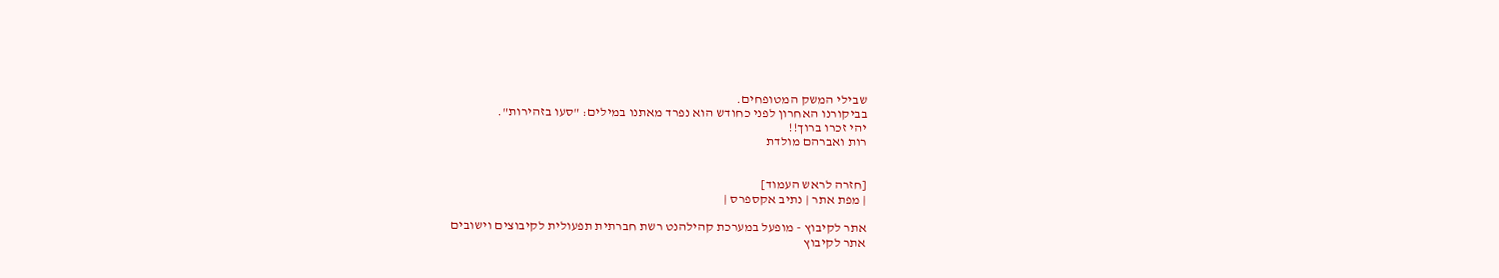שבילי המשק המטופחים.
בביקורנו האחרון לפני כחודש הוא נפרד מאתנו במילים: "סעו בזהירות".
יהי זכרו ברוך!!
רות ואברהם מולדת


[חזרה לראש העמוד]
| מפת אתר | נתיב אקספרס |

אתר לקיבוץ - מופעל במערכת קהילהנט רשת חברתית תפעולית לקיבוצים וישובים
אתר לקיבוץ